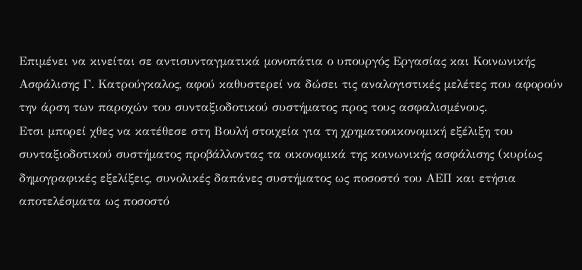Επιμένει να κινείται σε αντισυνταγματικά μονοπάτια ο υπουργός Εργασίας και Κοινωνικής Ασφάλισης Γ. Κατρούγκαλος, αφού καθυστερεί να δώσει τις αναλογιστικές μελέτες που αφορούν την άρση των παροχών του συνταξιοδοτικού συστήματος προς τους ασφαλισμένους.
Ετσι μπορεί χθες να κατέθεσε στη Βουλή στοιχεία για τη χρηματοοικονομική εξέλιξη του συνταξιοδοτικού συστήματος προβάλλοντας τα οικονομικά της κοινωνικής ασφάλισης (κυρίως δημογραφικές εξελίξεις, συνολικές δαπάνες συστήματος ως ποσοστό του ΑΕΠ και ετήσια αποτελέσματα ως ποσοστό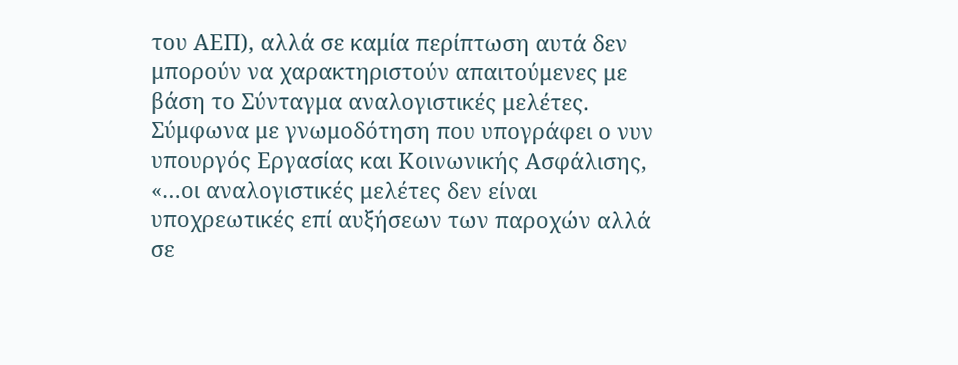του ΑΕΠ), αλλά σε καμία περίπτωση αυτά δεν μπορούν να χαρακτηριστούν απαιτούμενες με βάση το Σύνταγμα αναλογιστικές μελέτες.
Σύμφωνα με γνωμοδότηση που υπογράφει ο νυν υπουργός Εργασίας και Κοινωνικής Ασφάλισης, «…οι αναλογιστικές μελέτες δεν είναι υποχρεωτικές επί αυξήσεων των παροχών αλλά σε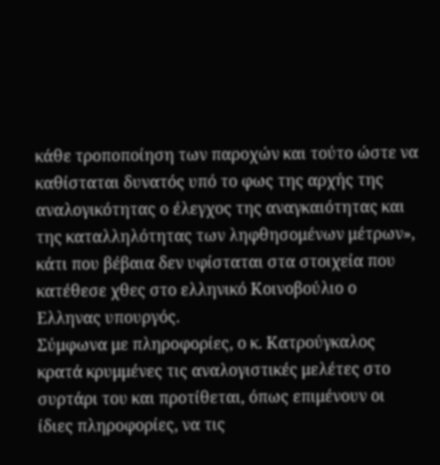κάθε τροποποίηση των παροχών και τούτο ώστε να καθίσταται δυνατός υπό το φως της αρχής της αναλογικότητας ο έλεγχος της αναγκαιότητας και της καταλληλότητας των ληφθησομένων μέτρων», κάτι που βέβαια δεν υφίσταται στα στοιχεία που κατέθεσε χθες στο ελληνικό Κοινοβούλιο ο Ελληνας υπουργός.
Σύμφωνα με πληροφορίες, ο κ. Κατρούγκαλος κρατά κρυμμένες τις αναλογιστικές μελέτες στο συρτάρι του και προτίθεται, όπως επιμένουν οι ίδιες πληροφορίες, να τις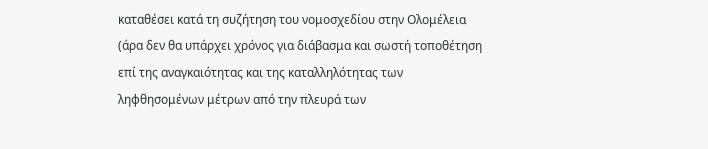καταθέσει κατά τη συζήτηση του νομοσχεδίου στην Ολομέλεια (άρα δεν θα υπάρχει χρόνος για διάβασμα και σωστή τοποθέτηση επί της αναγκαιότητας και της καταλληλότητας των ληφθησομένων μέτρων από την πλευρά των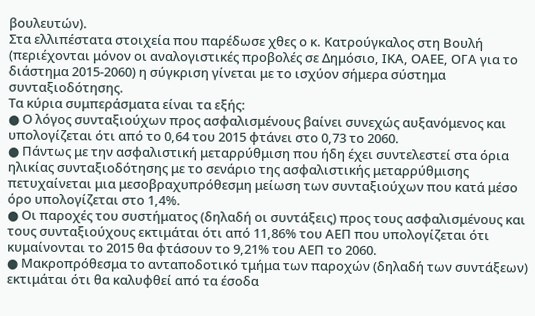βουλευτών).
Στα ελλιπέστατα στοιχεία που παρέδωσε χθες ο κ. Κατρούγκαλος στη Βουλή (περιέχονται μόνον οι αναλογιστικές προβολές σε Δημόσιο, ΙΚΑ, ΟΑΕΕ, ΟΓΑ για το διάστημα 2015-2060) η σύγκριση γίνεται με το ισχύον σήμερα σύστημα συνταξιοδότησης.
Τα κύρια συμπεράσματα είναι τα εξής:
● Ο λόγος συνταξιούχων προς ασφαλισμένους βαίνει συνεχώς αυξανόμενος και υπολογίζεται ότι από το 0,64 του 2015 φτάνει στο 0,73 το 2060.
● Πάντως με την ασφαλιστική μεταρρύθμιση που ήδη έχει συντελεστεί στα όρια ηλικίας συνταξιοδότησης με το σενάριο της ασφαλιστικής μεταρρύθμισης πετυχαίνεται μια μεσοβραχυπρόθεσμη μείωση των συνταξιούχων που κατά μέσο όρο υπολογίζεται στο 1,4%.
● Οι παροχές του συστήματος (δηλαδή οι συντάξεις) προς τους ασφαλισμένους και τους συνταξιούχους εκτιμάται ότι από 11,86% του ΑΕΠ που υπολογίζεται ότι κυμαίνονται το 2015 θα φτάσουν το 9,21% του ΑΕΠ το 2060.
● Μακροπρόθεσμα το ανταποδοτικό τμήμα των παροχών (δηλαδή των συντάξεων) εκτιμάται ότι θα καλυφθεί από τα έσοδα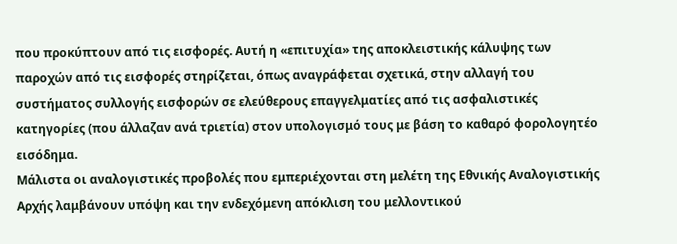που προκύπτουν από τις εισφορές. Αυτή η «επιτυχία» της αποκλειστικής κάλυψης των παροχών από τις εισφορές στηρίζεται, όπως αναγράφεται σχετικά, στην αλλαγή του συστήματος συλλογής εισφορών σε ελεύθερους επαγγελματίες από τις ασφαλιστικές κατηγορίες (που άλλαζαν ανά τριετία) στον υπολογισμό τους με βάση το καθαρό φορολογητέο εισόδημα.
Μάλιστα οι αναλογιστικές προβολές που εμπεριέχονται στη μελέτη της Εθνικής Αναλογιστικής Αρχής λαμβάνουν υπόψη και την ενδεχόμενη απόκλιση του μελλοντικού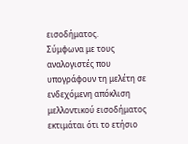εισοδήματος.
Σύμφωνα με τους αναλογιστές που υπογράφουν τη μελέτη σε ενδεχόμενη απόκλιση μελλοντικού εισοδήματος εκτιμάται ότι το ετήσιο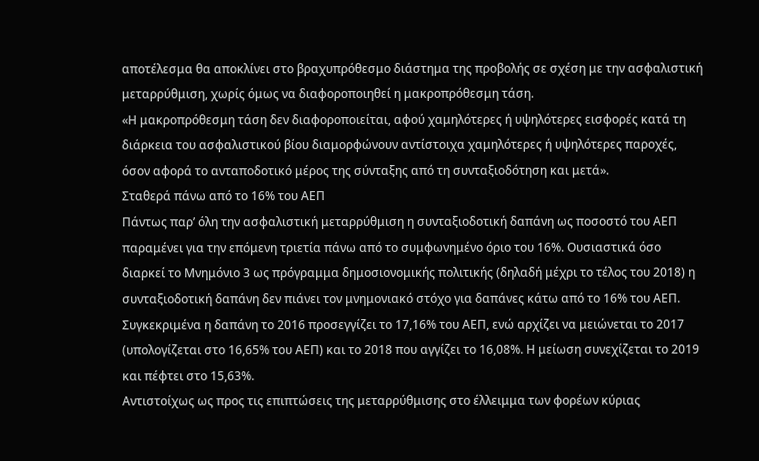αποτέλεσμα θα αποκλίνει στο βραχυπρόθεσμο διάστημα της προβολής σε σχέση με την ασφαλιστική μεταρρύθμιση, χωρίς όμως να διαφοροποιηθεί η μακροπρόθεσμη τάση.
«Η μακροπρόθεσμη τάση δεν διαφοροποιείται, αφού χαμηλότερες ή υψηλότερες εισφορές κατά τη διάρκεια του ασφαλιστικού βίου διαμορφώνουν αντίστοιχα χαμηλότερες ή υψηλότερες παροχές, όσον αφορά το ανταποδοτικό μέρος της σύνταξης από τη συνταξιοδότηση και μετά».
Σταθερά πάνω από το 16% του ΑΕΠ
Πάντως παρ’ όλη την ασφαλιστική μεταρρύθμιση η συνταξιοδοτική δαπάνη ως ποσοστό του ΑΕΠ παραμένει για την επόμενη τριετία πάνω από το συμφωνημένο όριο του 16%. Ουσιαστικά όσο διαρκεί το Μνημόνιο 3 ως πρόγραμμα δημοσιονομικής πολιτικής (δηλαδή μέχρι το τέλος του 2018) η συνταξιοδοτική δαπάνη δεν πιάνει τον μνημονιακό στόχο για δαπάνες κάτω από το 16% του ΑΕΠ.
Συγκεκριμένα η δαπάνη το 2016 προσεγγίζει το 17,16% του ΑΕΠ, ενώ αρχίζει να μειώνεται το 2017 (υπολογίζεται στο 16,65% του ΑΕΠ) και το 2018 που αγγίζει το 16,08%. Η μείωση συνεχίζεται το 2019 και πέφτει στο 15,63%.
Αντιστοίχως ως προς τις επιπτώσεις της μεταρρύθμισης στο έλλειμμα των φορέων κύριας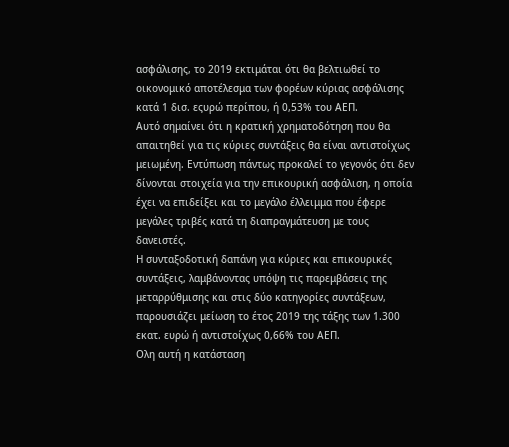ασφάλισης, το 2019 εκτιμάται ότι θα βελτιωθεί το οικονομικό αποτέλεσμα των φορέων κύριας ασφάλισης κατά 1 δισ. εςυρώ περίπου, ή 0,53% του ΑΕΠ.
Αυτό σημαίνει ότι η κρατική χρηματοδότηση που θα απαιτηθεί για τις κύριες συντάξεις θα είναι αντιστοίχως μειωμένη. Εντύπωση πάντως προκαλεί το γεγονός ότι δεν δίνονται στοιχεία για την επικουρική ασφάλιση, η οποία έχει να επιδείξει και το μεγάλο έλλειμμα που έφερε μεγάλες τριβές κατά τη διαπραγμάτευση με τους δανειστές.
Η συνταξοδοτική δαπάνη για κύριες και επικουρικές συντάξεις, λαμβάνοντας υπόψη τις παρεμβάσεις της μεταρρύθμισης και στις δύο κατηγορίες συντάξεων, παρουσιάζει μείωση το έτος 2019 της τάξης των 1.300 εκατ. ευρώ ή αντιστοίχως 0,66% του ΑΕΠ.
Ολη αυτή η κατάσταση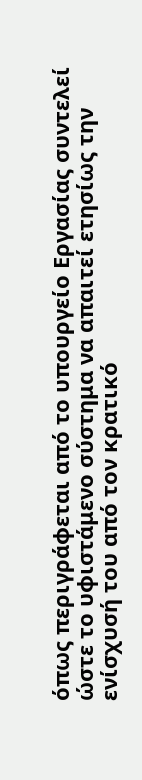όπως περιγράφεται από το υπουργείο Εργασίας συντελεί ώστε το υφιστάμενο σύστημα να απαιτεί ετησίως την ενίσχυσή του από τον κρατικό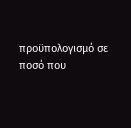προϋπολογισμό σε ποσό που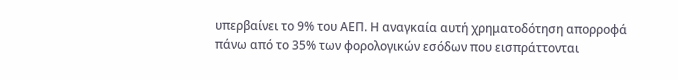υπερβαίνει το 9% του ΑΕΠ. Η αναγκαία αυτή χρηματοδότηση απορροφά πάνω από το 35% των φορολογικών εσόδων που εισπράττονται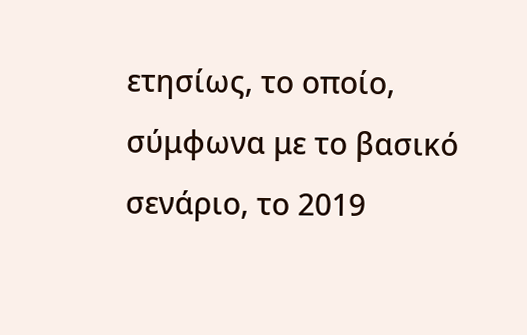ετησίως, το οποίο, σύμφωνα με το βασικό σενάριο, το 2019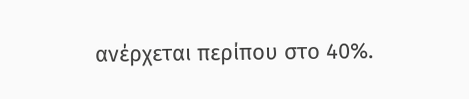ανέρχεται περίπου στο 40%.